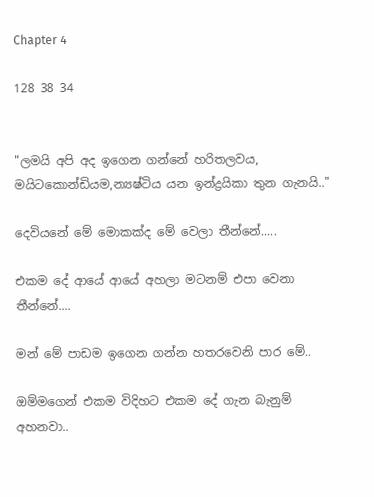Chapter 4

128 38 34


"ලමයි අපි අද ඉගෙන ගන්නේ හරිතලවය, මයිටකොන්ඩියම,න්‍යෂ්ටිය යන ඉන්ද්‍රයිකා තුන ගැනයි.."

දෙවියනේ මේ මොකක්ද මේ වෙලා තීන්නේ.....

එකම දේ ආයේ ආයේ අහලා මටනම් එපා වෙනා තීන්නේ....

මන් මේ පාඩම ඉගෙන ගන්න හතරවෙනි පාර මේ..

ඔම්මගෙන් එකම විදිහට එකම දේ ගැන බැනුම් අහනවා..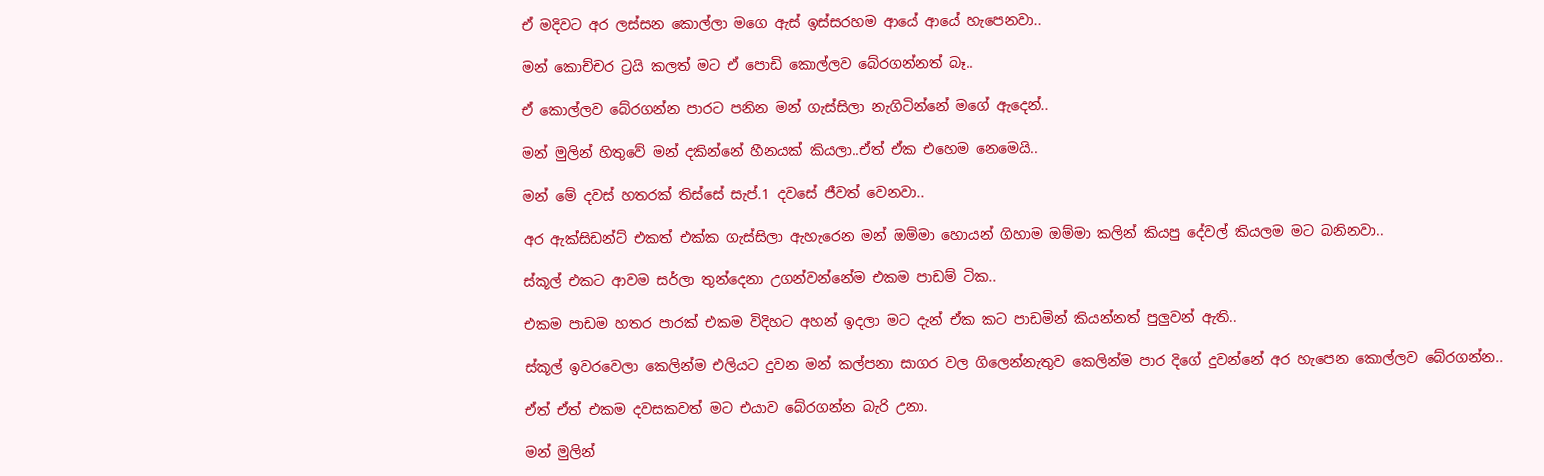ඒ මදිවට අර ලස්සන කොල්ලා මගෙ ඇස් ඉස්සරහම ආයේ ආයේ හැපෙනවා..

මන් කොච්චර ට්‍රයි කලත් මට ඒ පොඩි කොල්ලව බේරගන්නත් බෑ..

ඒ කොල්ලව බේරගන්න පාරට පනින මන් ගැස්සිලා නැගිටින්නේ මගේ ඇදෙන්..

මන් මුලින් හිතුවේ මන් දකින්නේ හීනයක් කියලා..ඒත් ඒක එහෙම නෙමෙයි..

මන් මේ දවස් හතරක් තිස්සේ සැප්.1 දවසේ ජීවත් වෙනවා..

අර ඇක්සිඩන්ට් එකත් එක්ක ගැස්සිලා ඇහැරෙන මන් ඔම්මා හොයන් ගිහාම ඔම්මා කලින් කියපු දේවල් කියලම මට බනිනවා..

ස්කූල් එකට ආවම සර්ලා තුන්දෙනා උගන්වන්නේම එකම පාඩම් ටික..

එකම පාඩම හතර පාරක් එකම විදිහට අහන් ඉදලා මට දැන් ඒක කට පාඩමින් කියන්නත් පුලුවන් ඇති..

ස්කූල් ඉවරවෙලා කෙලින්ම එලියට දුවන මන් කල්පනා සාගර වල ගිලෙන්නැතුව කෙලින්ම පාර දිගේ දුවන්නේ අර හැපෙන කොල්ලව බේරගන්න..

ඒත් ඒත් එකම දවසකවත් මට එයාව බේරගන්න බැරි උනා.

මන් මුලින්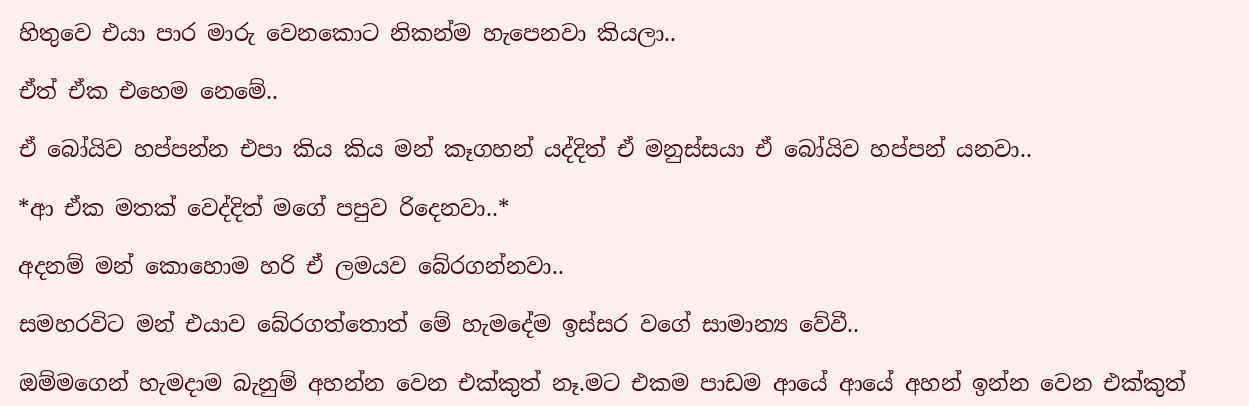හිතුවෙ එයා පාර මාරු වෙනකොට නිකන්ම හැපෙනවා කියලා..

ඒත් ඒක එහෙම නෙමේ..

ඒ බෝයිව හප්පන්න එපා කිය කිය මන් කෑගහන් යද්දිත් ඒ මනුස්සයා ඒ බෝයිව හප්පන් යනවා..

*ආ ඒක මතක් වෙද්දිත් මගේ පපුව රිදෙනවා..*

අදනම් මන් කොහොම හරි ඒ ලමයව බේරගන්නවා..

සමහරවිට මන් එයාව බේරගත්තොත් මේ හැමදේම ඉස්සර වගේ සාමාන්‍ය වේවී..

ඔම්මගෙන් හැමදාම බැනුම් අහන්න වෙන එක්කුත් නෑ.මට එකම පාඩම ආයේ ආයේ අහන් ඉන්න වෙන එක්කුත්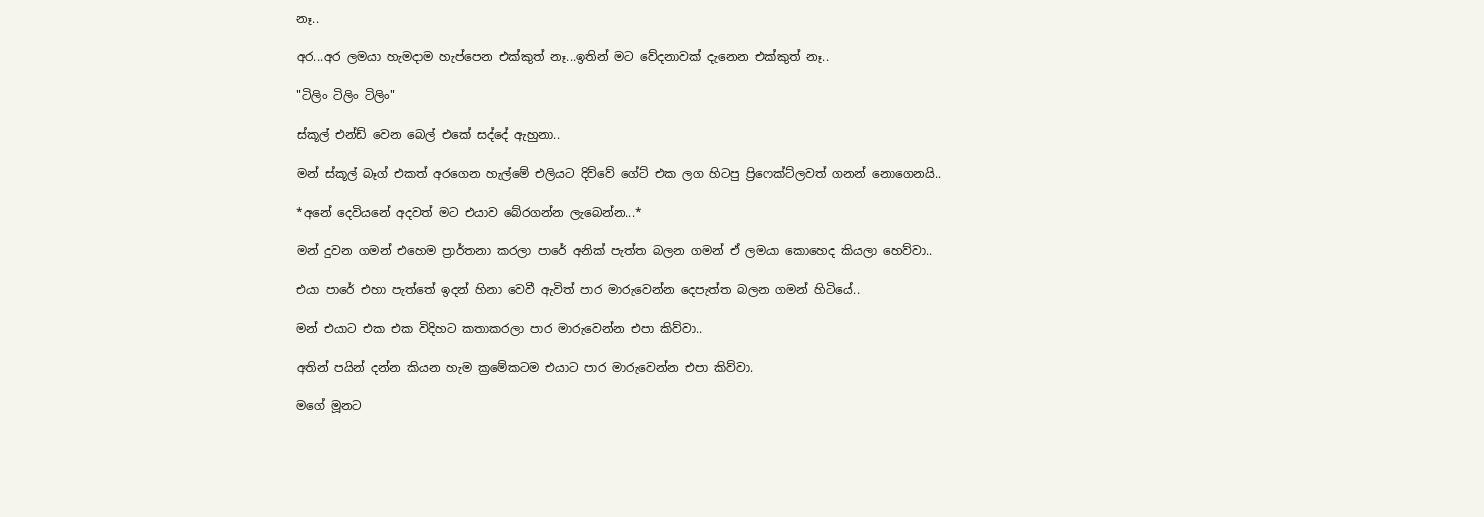නෑ..

අර...අර ලමයා හැමදාම හැප්පෙන එක්කුත් නෑ...ඉතින් මට වේදනාවක් දැනෙන එක්කුත් නෑ..

"ටිලිං ටිලිං ටිලිං"

ස්කූල් එන්ඩ් වෙන බෙල් එකේ සද්දේ ඇහුනා..

මන් ස්කූල් බෑග් එකත් අරගෙන හැල්මේ එලියට දිව්වේ ගේට් එක ලග හිටපු ප්‍රිෆෙක්ට්ලවත් ගනන් නොගෙනයි..

*අනේ දෙවියනේ අදවත් මට එයාව බේරගන්න ලැබෙන්න...*

මන් දුවන ගමන් එහෙම ප්‍රාර්තනා කරලා පාරේ අනික් පැත්ත බලන ගමන් ඒ ලමයා කොහෙද කියලා හෙව්වා..

එයා පාරේ එහා පැත්තේ ඉදන් හිනා වෙවී ඇවිත් පාර මාරුවෙන්න දෙපැත්ත බලන ගමන් හිටියේ..

මන් එයාට එක එක විදිහට කතාකරලා පාර මාරුවෙන්න එපා කිව්වා..

අතින් පයින් දන්න කියන හැම ක්‍රමේකටම එයාට පාර මාරුවෙන්න එපා කිව්වා.

මගේ මූනට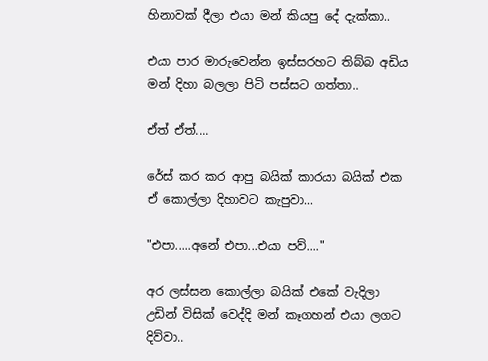හිනාවක් දීලා එයා මන් කියපු දේ දැක්කා..

එයා පාර මාරුවෙන්න ඉස්සරහට තිබ්බ අඩිය මන් දිහා බලලා පිටි පස්සට ගත්තා..

ඒත් ඒත්....

රේස් කර කර ආපු බයික් කාරයා බයික් එක ඒ කොල්ලා දිහාවට කැපුවා...

"එපා.....අනේ එපා...එයා පව්...."

අර ලස්සන කොල්ලා බයික් එකේ වැදිලා උඩින් විසික් වෙද්දි මන් කෑගහන් එයා ලගට දිව්වා..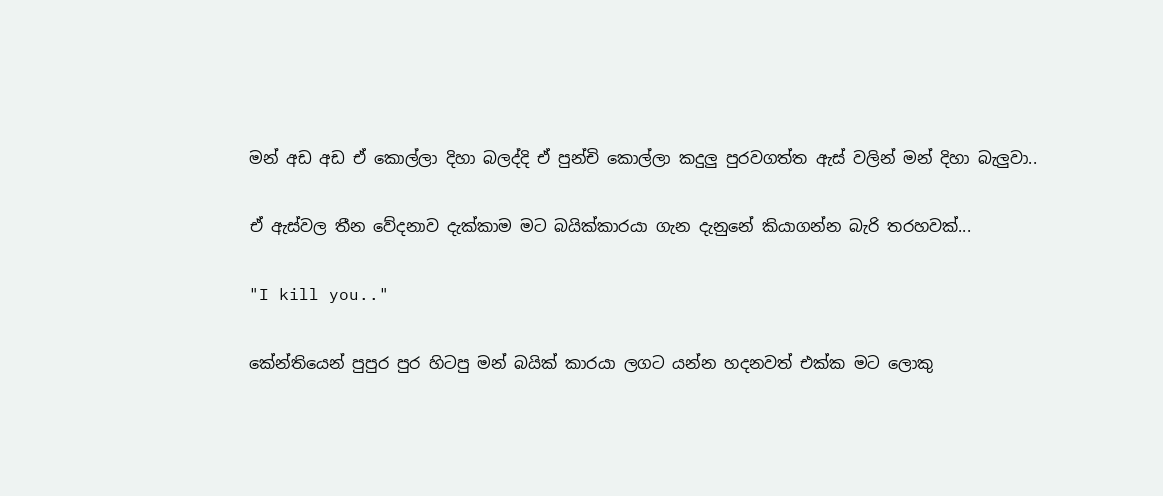මන් අඩ අඩ ඒ කොල්ලා දිහා බලද්දි ඒ පුන්චි කොල්ලා කදුලු පුරවගත්ත ඇස් වලින් මන් දිහා බැලුවා..

ඒ ඇස්වල තීන වේදනාව දැක්කාම මට බයික්කාරයා ගැන දැනුනේ කියාගන්න බැරි තරහවක්...

"I kill you.."

කේන්තියෙන් පුපුර පුර හිටපු මන් බයික් කාරයා ලගට යන්න හදනවත් එක්ක මට ලොකු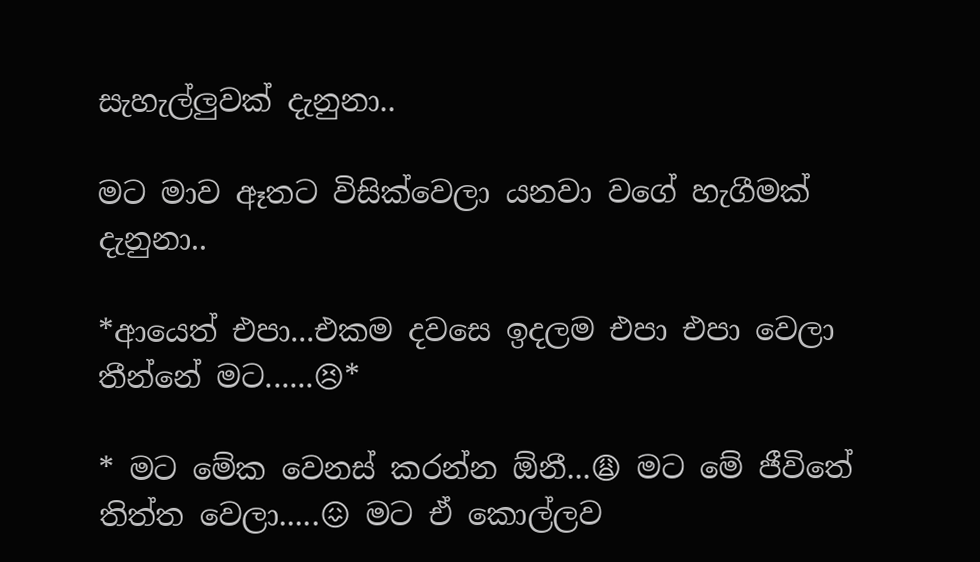සැහැල්ලුවක් දැනුනා..

මට මාව ඈතට විසික්වෙලා යනවා වගේ හැගීමක් දැනුනා..

*ආයෙත් එපා...එකම දවසෙ ඉදලම එපා එපා වෙලා තීන්නේ මට......😣*

* මට මේක වෙනස් කරන්න ඕනී...😩 මට මේ ජීවිතේ තිත්ත වෙලා.....😖 මට ඒ කොල්ලව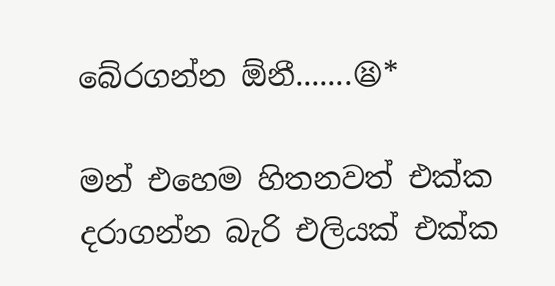බේරගන්න ඕනී.......😫*

මන් එහෙම හිතනවත් එක්ක දරාගන්න බැරි එලියක් එක්ක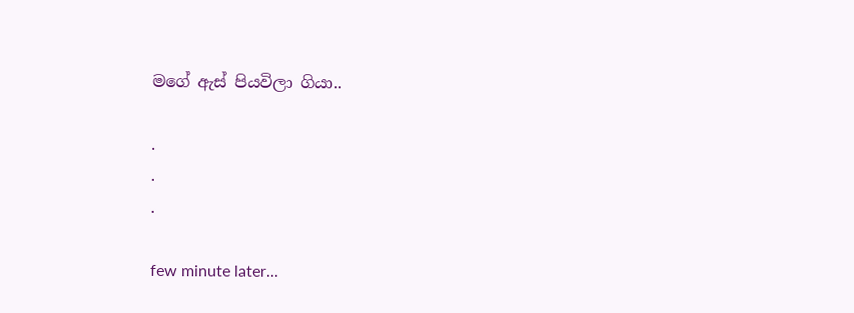මගේ ඇස් පියවිලා ගියා..

.
.
.

few minute later...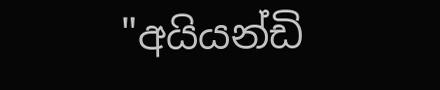"අයියන්ඩි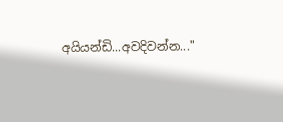අයියන්ඩි...අවදිවන්න..."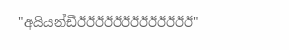"අයියන්ඩීඊඊඊඊඊඊඊඊඊඊඊඊඊ"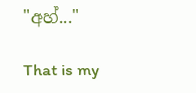"අහ්..."

That is my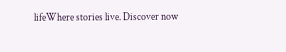lifeWhere stories live. Discover now